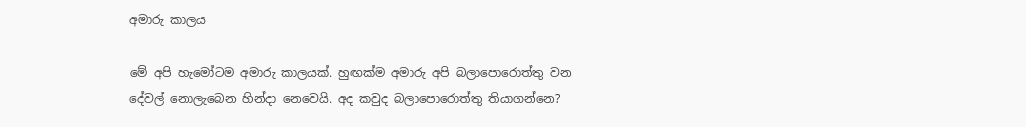අමාරු කාලය

මේ අපි හැමෝටම අමාරු කාලයක්. හුඟක්ම අමාරු අපි බලාපොරොත්තු වන දේවල් නොලැබෙන හින්දා නෙවෙයි. අද කවුද බලාපොරොත්තු තියාගන්නෙ?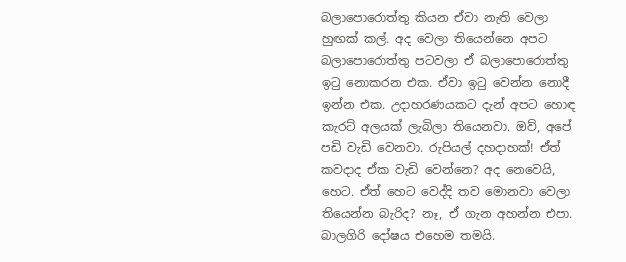බලාපොරොත්තු කියන ඒවා නැති වෙලා හුඟක් කල්. අද වෙලා තියෙන්නෙ අපට බලාපොරොත්තු පටවලා ඒ බලාපොරොත්තු ඉටු නොකරන එක. ඒවා ඉටු වෙන්න නොදී ඉන්න එක. උදාහරණයකට දැන් අපට හොඳ කැරට් අලයක් ලැබිලා තියෙනවා. ඔව්, අපේ පඩි වැඩි වෙනවා. රුපියල් දහදාහක්! ඒත් කවදාද ඒක වැඩි වෙන්නෙ? අද නෙවෙයි, හෙට. ඒත් හෙට වෙද්දි තව මොනවා වෙලා තියෙන්න බැරිද? නෑ, ඒ ගැන අහන්න එපා. බාලගිරි දෝෂය එහෙම තමයි.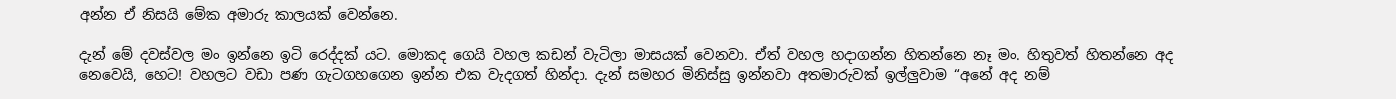අන්න ඒ නිසයි මේක අමාරු කාලයක් වෙන්නෙ.

දැන් මේ දවස්වල මං ඉන්නෙ ඉටි රෙද්දක් යට. මොකද ගෙයි වහල කඩන් වැටිලා මාසයක් වෙනවා. ඒත් වහල හදාගන්න හිතන්නෙ නෑ මං. හිතුවත් හිතන්නෙ අද නෙවෙයි, හෙට! වහලට වඩා පණ ගැටගහගෙන ඉන්න එක වැදගත් හින්දා. දැන් සමහර මිනිස්සු ඉන්නවා අතමාරුවක් ඉල්ලුවාම “අනේ අද නම්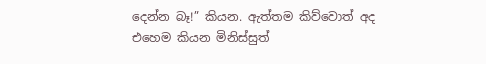දෙන්න බෑ!” කියන. ඇත්තම කිව්වොත් අද එහෙම කියන මිනිස්සුත්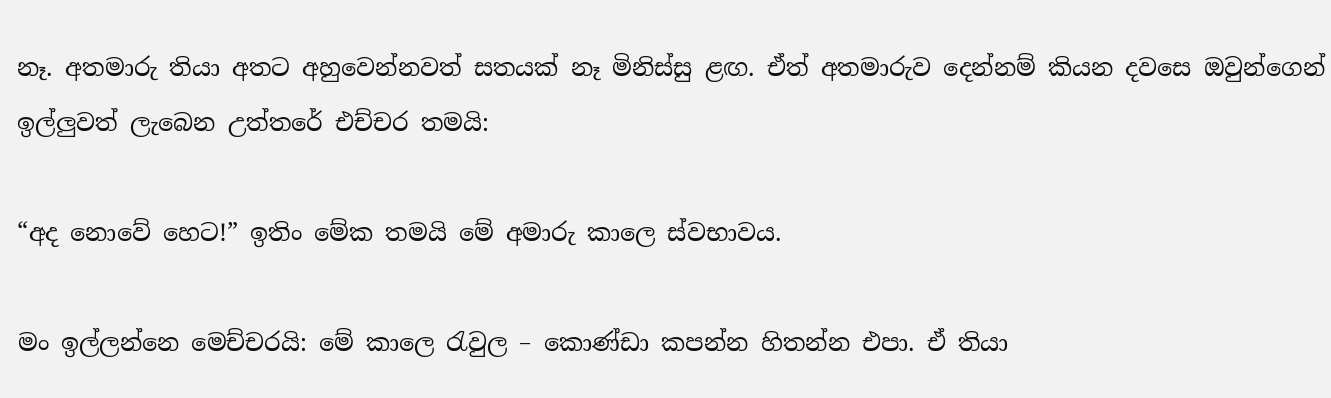නෑ. අතමාරු තියා අතට අහුවෙන්නවත් සතයක් නෑ මිනිස්සු ළඟ. ඒත් අතමාරුව දෙන්නම් කියන දවසෙ ඔවුන්ගෙන් ඉල්ලුවත් ලැබෙන උත්තරේ එච්චර තමයි:

“අද නොවේ හෙට!” ඉතිං මේක තමයි මේ අමාරු කාලෙ ස්වභාවය.

මං ඉල්ලන්නෙ මෙච්චරයි: මේ කාලෙ රැවුල – කොණ්ඩා කපන්න හිතන්න එපා. ඒ තියා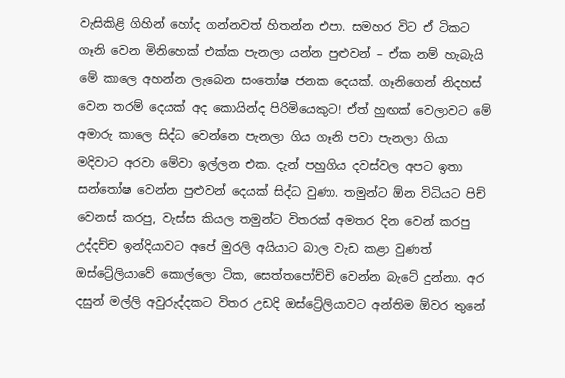වැසිකිළි ගිහින් හෝද ගන්නවත් හිතන්න එපා. සමහර විට ඒ ටිකට ගෑනි වෙන මිනිහෙක් එක්ක පැනලා යන්න පුළුවන් – ඒක නම් හැබැයි මේ කාලෙ අහන්න ලැබෙන සංතෝෂ ජනක දෙයක්. ගෑනිගෙන් නිදහස් වෙන තරම් දෙයක් අද කොයින්ද පිරිමියෙකුට! ඒත් හුඟක් වෙලාවට මේ අමාරු කාලෙ සිද්ධ වෙන්නෙ පැනලා ගිය ගෑනි පවා පැනලා ගියා මදිවාට අරවා මේවා ඉල්ලන එක. දැන් පහුගිය දවස්වල අපට ඉතා සන්තෝෂ වෙන්න පුළුවන් දෙයක් සිද්ධ වුණා. තමුන්ට ඕන විධියට පිච් වෙනස් කරපු, වැස්ස කියල තමුන්ට විතරක් අමතර දින වෙන් කරපු උද්දච්ච ඉන්දියාවට අපේ මුරලි අයියාට බාල වැඩ කළා වුණත් ඔස්ට්‍රේලියාවේ කොල්ලො ටික, සෙත්තපෝච්චි වෙන්න බැටේ දුන්නා. අර දසුන් මල්ලි අවුරුද්දකට විතර උඩදි ඔස්ට්‍රේලියාවට අන්තිම ඕවර තුනේ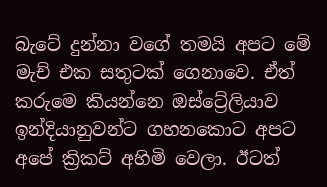බැටේ දුන්නා වගේ තමයි අපට මේ මැච් එක සතුටක් ගෙනාවෙ. ඒත් කරුමෙ කියන්නෙ ඔස්ට්‍රේලියාව ඉන්දියානුවන්ට ගහනකොට අපට අපේ ක්‍රිකට් අහිමි වෙලා. ඊටත්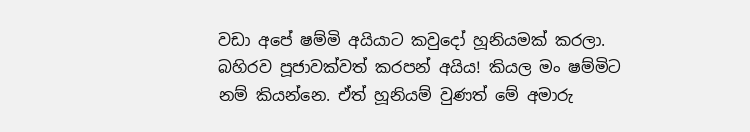වඩා අපේ ෂම්මි අයියාට කවුදෝ හූනියමක් කරලා. බහිරව පූජාවක්වත් කරපන් අයිය! කියල මං ෂම්මිට නම් කියන්නෙ. ඒත් හූනියම් වුණත් මේ අමාරු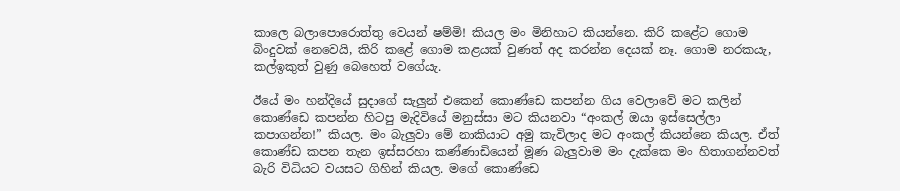කාලෙ බලාපොරොත්තු වෙයන් ෂම්මි! කියල මං මිනිහාට කියන්නෙ. කිරි කළේට ගොම බිංදුවක් නෙවෙයි, කිරි කළේ ගොම කළයක් වුණත් අද කරන්න දෙයක් නෑ. ගොම නරකයැ, කල්ඉකුත් වුණු බෙහෙත් වගේයැ.

ඊයේ මං හන්දියේ සුදාගේ සැලුන් එකෙන් කොණ්ඩෙ කපන්න ගිය වෙලාවේ මට කලින් කොණ්ඩෙ කපන්න හිටපු මැදිවියේ මනුස්සා මට කියනවා “අංකල් ඔයා ඉස්සෙල්ලා කපාගන්න!” කියල. මං බැලුවා මේ නාකියාට අමු කැවිලාද මට අංකල් කියන්නෙ කියල. ඒත් කොණ්ඩ කපන තැන ඉස්සරහා කණ්ණාඩියෙන් මූණ බැලුවාම මං දැක්කෙ මං හිතාගන්නවත් බැරි විධියට වයසට ගිහින් කියල. මගේ කොණ්ඩෙ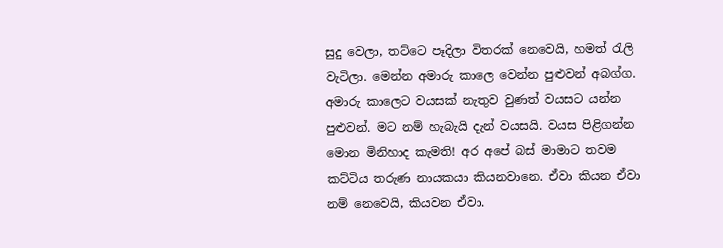සුදු වෙලා, තට්ටෙ පෑදිලා විතරක් නෙවෙයි, හමත් රැලි වැටිලා. මෙන්න අමාරු කාලෙ වෙන්න පුළුවන් අබග්ග. අමාරු කාලෙට වයසක් නැතුව වුණත් වයසට යන්න පුළුවන්. මට නම් හැබැයි දැන් වයසයි. වයස පිළිගන්න මොන මිනිහාද කැමති! අර අපේ බස් මාමාට තවම කට්ටිය තරුණ නායකයා කියනවානෙ. ඒවා කියන ඒවා නම් නෙවෙයි, කියවන ඒවා.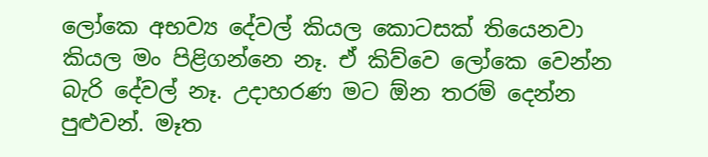ලෝකෙ අභව්‍ය දේවල් කියල කොටසක් තියෙනවා කියල මං පිළිගන්නෙ නෑ. ඒ කිව්වෙ ලෝකෙ වෙන්න බැරි දේවල් නෑ. උදාහරණ මට ඕන තරම් දෙන්න පුළුවන්. මෑත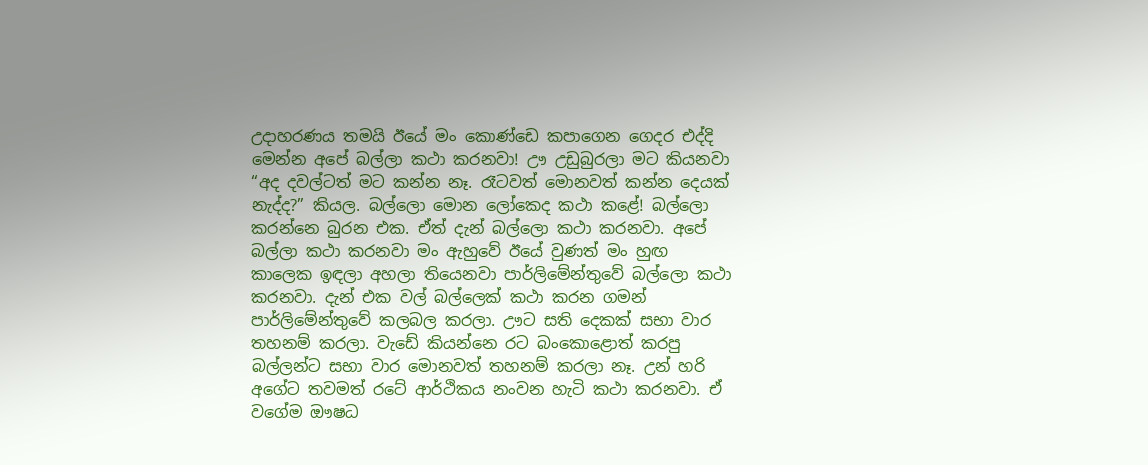උදාහරණය තමයි ඊයේ මං කොණ්ඩෙ කපාගෙන ගෙදර එද්දි මෙන්න අපේ බල්ලා කථා කරනවා! ඌ උඩුබුරලා මට කියනවා “අද දවල්ටත් මට කන්න නෑ. රෑටවත් මොනවත් කන්න දෙයක් නැද්ද?” කියල. බල්ලො මොන ලෝකෙද කථා කළේ! බල්ලො කරන්නෙ බුරන එක. ඒත් දැන් බල්ලො කථා කරනවා. අපේ බල්ලා කථා කරනවා මං ඇහුවේ ඊයේ වුණත් මං හුඟ කාලෙක ඉඳලා අහලා තියෙනවා පාර්ලිමේන්තුවේ බල්ලො කථා කරනවා. දැන් එක වල් බල්ලෙක් කථා කරන ගමන් පාර්ලිමේන්තුවේ කලබල කරලා. ඌට සති දෙකක් සභා වාර තහනම් කරලා. වැඩේ කියන්නෙ රට බංකොළොත් කරපු බල්ලන්ට සභා වාර මොනවත් තහනම් කරලා නෑ. උන් හරි අගේට තවමත් රටේ ආර්ථිකය නංවන හැටි කථා කරනවා. ඒ වගේම ඖෂධ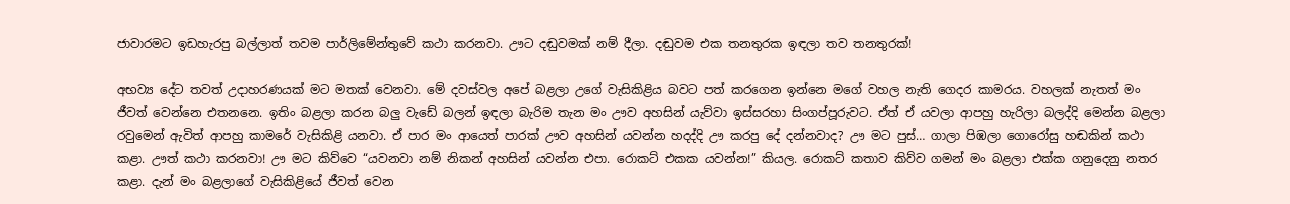ජාවාරමට ඉඩහැරපු බල්ලාත් තවම පාර්ලිමේන්තුවේ කථා කරනවා. ඌට දඬුවමක් නම් දීලා. දඬුවම එක තනතුරක ඉඳලා තව තනතුරක්!

අභව්‍ය දේට තවත් උදාහරණයක් මට මතක් වෙනවා. මේ දවස්වල අපේ බළලා උගේ වැසිකිළිය බවට පත් කරගෙන ඉන්නෙ මගේ වහල නැති ගෙදර කාමරය. වහලක් නැතත් මං ජීවත් වෙන්නෙ එතනනෙ. ඉතිං බළලා කරන බලු වැඩේ බලන් ඉඳලා බැරිම තැන මං ඌව අහසින් යැව්වා ඉස්සරහා සිංගප්පූරුවට. ඒත් ඒ යවලා ආපහු හැරිලා බලද්දි මෙන්න බළලා රවුමෙන් ඇවිත් ආපහු කාමරේ වැසිකිළි යනවා. ඒ පාර මං ආයෙත් පාරක් ඌව අහසින් යවන්න හදද්දි ඌ කරපු දේ දන්නවාද? ඌ මට පුස්… ගාලා පිඹලා ගොරෝසු හඬකින් කථා කළා. ඌත් කථා කරනවා! ඌ මට කිව්වෙ “යවනවා නම් නිකන් අහසින් යවන්න එපා. රොකට් එකක යවන්න!” කියල. රොකට් කතාව කිව්ව ගමන් මං බළලා එක්ක ගනුදෙනු නතර කළා. දැන් මං බළලාගේ වැසිකිළියේ ජීවත් වෙන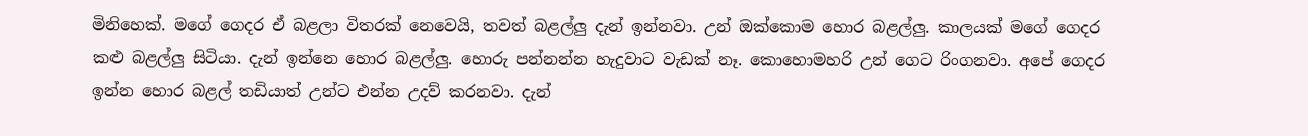මිනිහෙක්. මගේ ගෙදර ඒ බළලා විතරක් නෙවෙයි, තවත් බළල්ලු දැන් ඉන්නවා. උන් ඔක්කොම හොර බළල්ලු. කාලයක් මගේ ගෙදර කළු බළල්ලු සිටියා. දැන් ඉන්නෙ හොර බළල්ලු. හොරු පන්නන්න හැදුවාට වැඩක් නෑ. කොහොමහරි උන් ගෙට රිංගනවා. අපේ ගෙදර ඉන්න හොර බළල් තඩියාත් උන්ට එන්න උදව් කරනවා. දැන්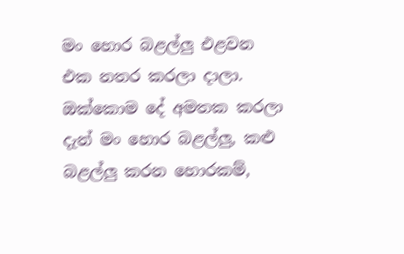මං හොර බළල්ලු එළවන එක නතර කරලා දාලා. ඔක්කොම දේ අමතක කරලා දැන් මං හොර බළල්ලු, කළු බළල්ලු කරන හොරකම්,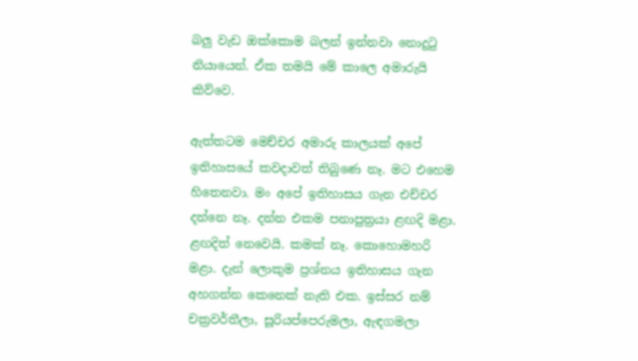බලු වැඩ ඔක්කොම බලන් ඉන්නවා නොදුටු නියායෙන්. ඒක තමයි මේ කාලෙ අමාරුයි කිව්වෙ.

ඇත්තටම මෙච්චර අමාරු කාලයක් අපේ ඉතිහාසයේ කවදාවත් තිබුණෙ නෑ. මට එහෙම හිතෙනවා. මං අපේ ඉතිහාසය ගැන එච්චර දන්නෙ නෑ. දන්න එකම පනාපුත්‍රයා ළඟදි මළා. ළඟදිත් නෙවෙයි. කමක් නෑ. කොහොමහරි මළා. දැන් ලොකුම ප්‍රශ්නය ඉතිහාසය ගැන අහගන්න කෙනෙක් නැති එක. ඉස්සර නම් චක්‍රවර්තීලා, සූරියප්පෙරුමලා, ඇඳගමලා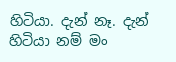හිටියා. දැන් නෑ. දැන් හිටියා නම් මං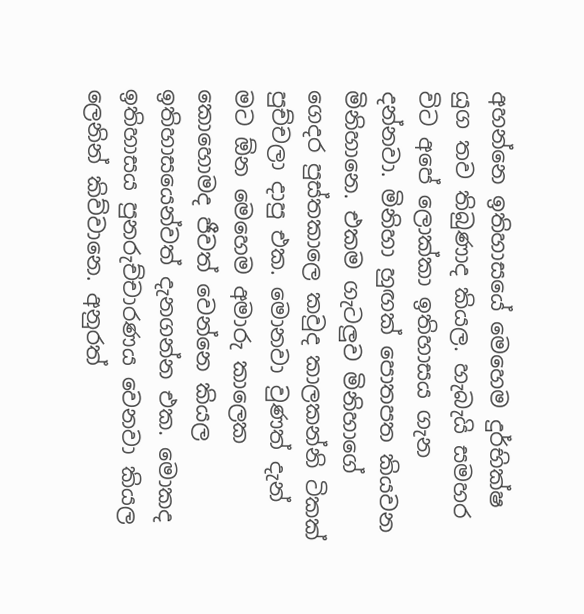අහන්නෙ ඉතිහාසයේ මෙහෙම දුර්භික්ෂ යුග තව තිබුණාද කියල. හැබැයි සමහර විට අපේ ලොක්කා ඉතිහාසය ගැන දන්නවා. මිනිහා හුඟක් පොතපත කියවන මිනිහානෙ. එකම ගැටලුව මිනිහාගේ ගෙදර පුස්තකාලෙ කවුද කාලකන්නි ටිකක් පුච්චලා දාපු එක. මොනවා වුණත් දැන් මට ඕන මෙහෙම අමාරු කාලෙක කොහොමද ජීවත් වෙන්නෙ කියල ඉතිහාසයෙන්වත් දැනගන්න එක. මොකද ඉතිහාසය පුනරුච්චාරණය වෙනවා කියල ලෙනින් කිව්වානෙ. අනුරත්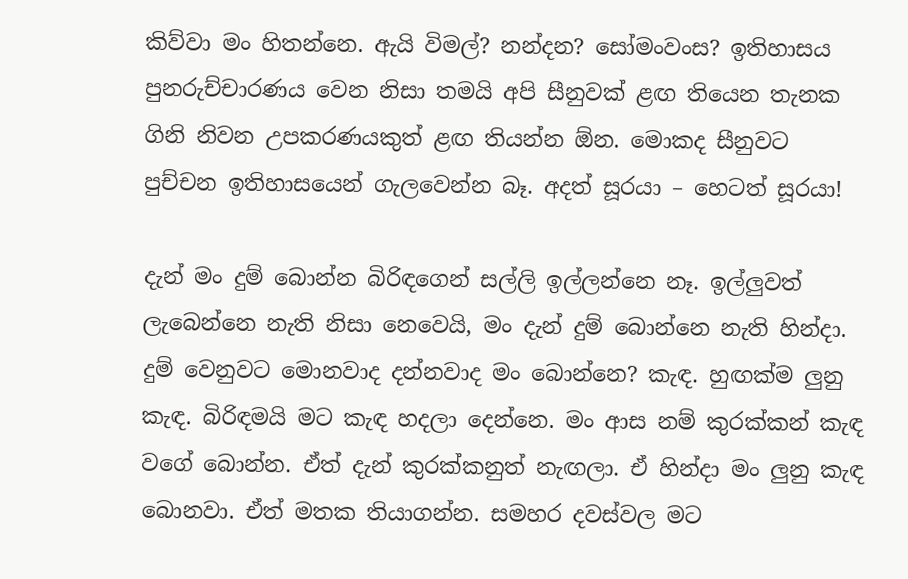කිව්වා මං හිතන්නෙ. ඇයි විමල්? නන්දන? සෝමංවංස? ඉතිහාසය පුනරුච්චාරණය වෙන නිසා තමයි අපි සීනුවක් ළඟ තියෙන තැනක ගිනි නිවන උපකරණයකුත් ළඟ තියන්න ඕන. මොකද සීනුවට පුච්චන ඉතිහාසයෙන් ගැලවෙන්න බෑ. අදත් සූරයා – හෙටත් සූරයා!

දැන් මං දුම් බොන්න බිරිඳගෙන් සල්ලි ඉල්ලන්නෙ නෑ. ඉල්ලුවත් ලැබෙන්නෙ නැති නිසා නෙවෙයි, මං දැන් දුම් බොන්නෙ නැති හින්දා. දුම් වෙනුවට මොනවාද දන්නවාද මං බොන්නෙ? කැඳ. හුඟක්ම ලුනු කැඳ. බිරිඳමයි මට කැඳ හදලා දෙන්නෙ. මං ආස නම් කුරක්කන් කැඳ වගේ බොන්න. ඒත් දැන් කුරක්කනුත් නැඟලා. ඒ හින්දා මං ලුනු කැඳ බොනවා. ඒත් මතක තියාගන්න. සමහර දවස්වල මට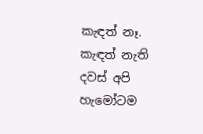කැඳත් නෑ. කැඳත් නැති දවස් අපි හැමෝටම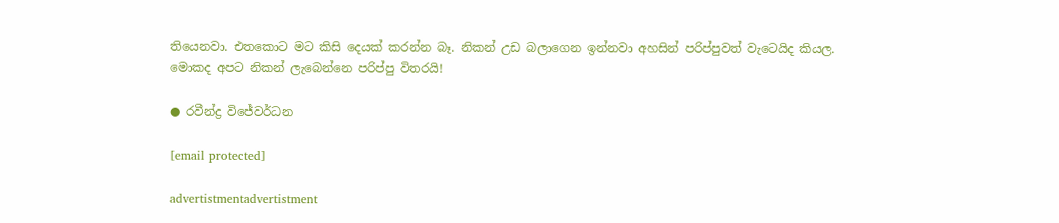තියෙනවා. එතකොට මට කිසි දෙයක් කරන්න බෑ. නිකන් උඩ බලාගෙන ඉන්නවා අහසින් පරිප්පුවත් වැටෙයිද කියල. මොකද අපට නිකන් ලැබෙන්නෙ පරිප්පු විතරයි!

● රවීන්ද්‍ර විජේවර්ධන

[email protected]

advertistmentadvertistment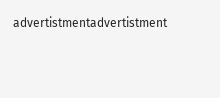advertistmentadvertistment